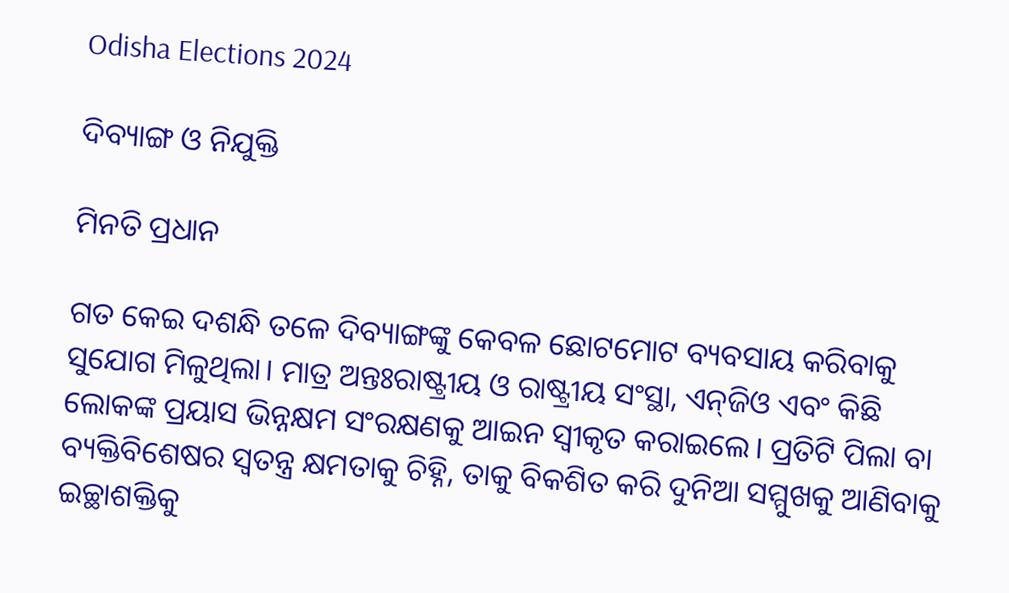Odisha Elections 2024

ଦିବ୍ୟାଙ୍ଗ ଓ ନିଯୁକ୍ତି

ମିନତି ପ୍ରଧାନ

ଗତ କେଇ ଦଶନ୍ଧି ତଳେ ଦିବ୍ୟାଙ୍ଗଙ୍କୁ କେବଳ ଛୋଟମୋଟ ବ୍ୟବସାୟ କରିବାକୁ ସୁଯୋଗ ମିଳୁଥିଲା। ମାତ୍ର ଅନ୍ତଃରାଷ୍ଟ୍ରୀୟ ଓ ରାଷ୍ଟ୍ରୀୟ ସଂସ୍ଥା, ଏନ୍‌ଜିଓ ଏବଂ କିଛି ଲୋକଙ୍କ ପ୍ରୟାସ ଭିନ୍ନକ୍ଷମ ସଂରକ୍ଷଣକୁ ଆଇନ ସ୍ବୀକୃତ କରାଇଲେ। ପ୍ରତିଟି ପିଲା ବା ବ୍ୟକ୍ତିବିଶେଷର ସ୍ବତନ୍ତ୍ର କ୍ଷମତାକୁ ଚିହ୍ନି, ତାକୁ ବିକଶିତ କରି ଦୁନିଆ ସମ୍ମୁଖକୁ ଆଣିବାକୁ ଇଚ୍ଛାଶକ୍ତିକୁ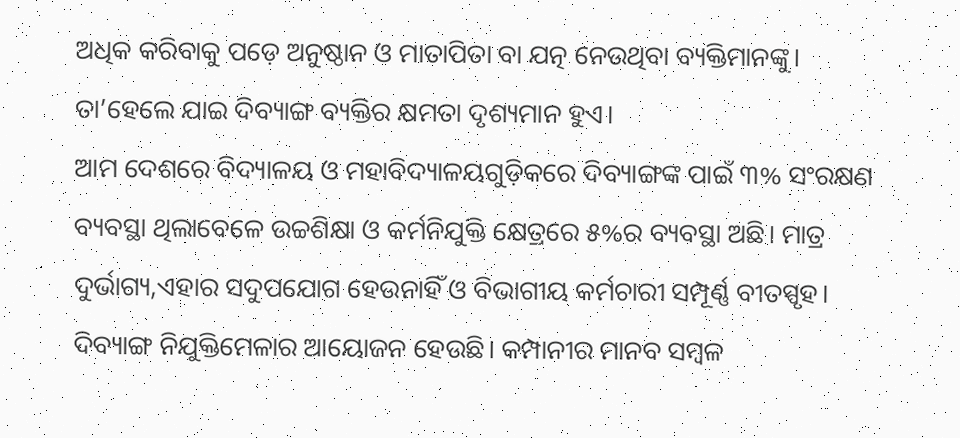ଅଧିକ କରିବାକୁ ପଡ଼େ ଅନୁଷ୍ଠାନ ଓ ମାତାପିତା ବା ଯତ୍ନ ନେଉଥିବା ବ୍ୟକ୍ତିମାନଙ୍କୁ। ତା’ହେଲେ ଯାଇ ଦିବ୍ୟାଙ୍ଗ ବ୍ୟକ୍ତିର କ୍ଷମତା ଦୃଶ୍ୟମାନ ହୁଏ।
ଆମ ଦେଶରେ ବିଦ୍ୟାଳୟ ଓ ମହାବିଦ୍ୟାଳୟଗୁଡ଼ିକରେ ଦିବ୍ୟାଙ୍ଗଙ୍କ ପାଇଁ ୩% ସଂରକ୍ଷଣ ବ୍ୟବସ୍ଥା ଥିଲାବେଳେ ଉଚ୍ଚଶିକ୍ଷା ଓ କର୍ମନିଯୁକ୍ତି କ୍ଷେତ୍ରରେ ୫%ର ବ୍ୟବସ୍ଥା ଅଛି। ମାତ୍ର ଦୁର୍ଭାଗ୍ୟ,ଏହାର ସଦୁପଯୋଗ ହେଉନାହିଁ ଓ ବିଭାଗୀୟ କର୍ମଚାରୀ ସମ୍ପୂର୍ଣ୍ଣ ବୀତସ୍ପୃହ। ଦିବ୍ୟାଙ୍ଗ ନିଯୁକ୍ତିମେଳାର ଆୟୋଜନ ହେଉଛି। କମ୍ପାନୀର ମାନବ ସମ୍ବଳ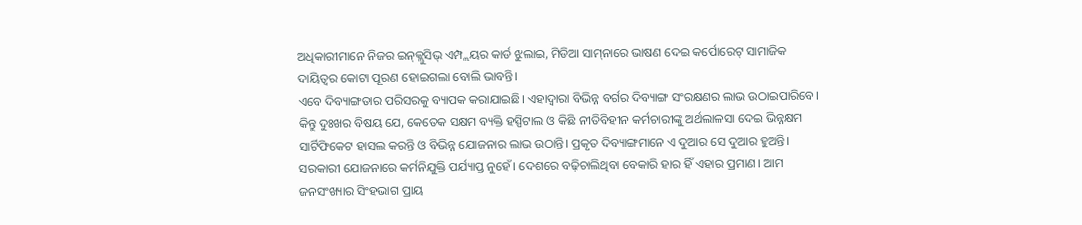ଅଧିକାରୀମାନେ ନିଜର ଇନ୍‌କ୍ଲୁସିଭ୍‌ ଏମ୍ପ୍ଲୟର କାର୍ଡ ଝୁଲାଇ, ମିଡିଆ ସାମ୍‌ନାରେ ଭାଷଣ ଦେଇ କର୍ପୋରେଟ୍‌ ସାମାଜିକ ଦାୟିତ୍ୱର କୋଟା ପୂରଣ ହୋଇଗଲା ବୋଲି ଭାବନ୍ତି।
ଏବେ ଦିବ୍ୟାଙ୍ଗତାର ପରିସରକୁ ବ୍ୟାପକ କରାଯାଇଛି। ଏହାଦ୍ୱାରା ବିଭିନ୍ନ ବର୍ଗର ଦିବ୍ୟାଙ୍ଗ ସଂରକ୍ଷଣର ଲାଭ ଉଠାଇପାରିବେ। କିନ୍ତୁ ଦୁଃଖର ବିଷୟ ଯେ, କେତେକ ସକ୍ଷମ ବ୍ୟକ୍ତି ହସ୍ପିଟାଲ ଓ କିଛି ନୀତିବିହୀନ କର୍ମଚାରୀଙ୍କୁ ଅର୍ଥଲାଳସା ଦେଇ ଭିନ୍ନକ୍ଷମ ସାର୍ଟିଫିକେଟ ହାସଲ କରନ୍ତି ଓ ବିଭିନ୍ନ ଯୋଜନାର ଲାଭ ଉଠାନ୍ତି। ପ୍ରକୃତ ଦିବ୍ୟାଙ୍ଗମାନେ ଏ ଦୁଆର ସେ ଦୁଆର ହୁଅନ୍ତି।
ସରକାରୀ ଯୋଜନାରେ କର୍ମନିଯୁକ୍ତି ପର୍ଯ୍ୟାପ୍ତ ନୁହେଁ। ଦେଶରେ ବଢ଼ିଚାଲିଥିବା ବେକାରି ହାର ହିଁ ଏହାର ପ୍ରମାଣ। ଆମ ଜନସଂଖ୍ୟାର ସିଂହଭାଗ ପ୍ରାୟ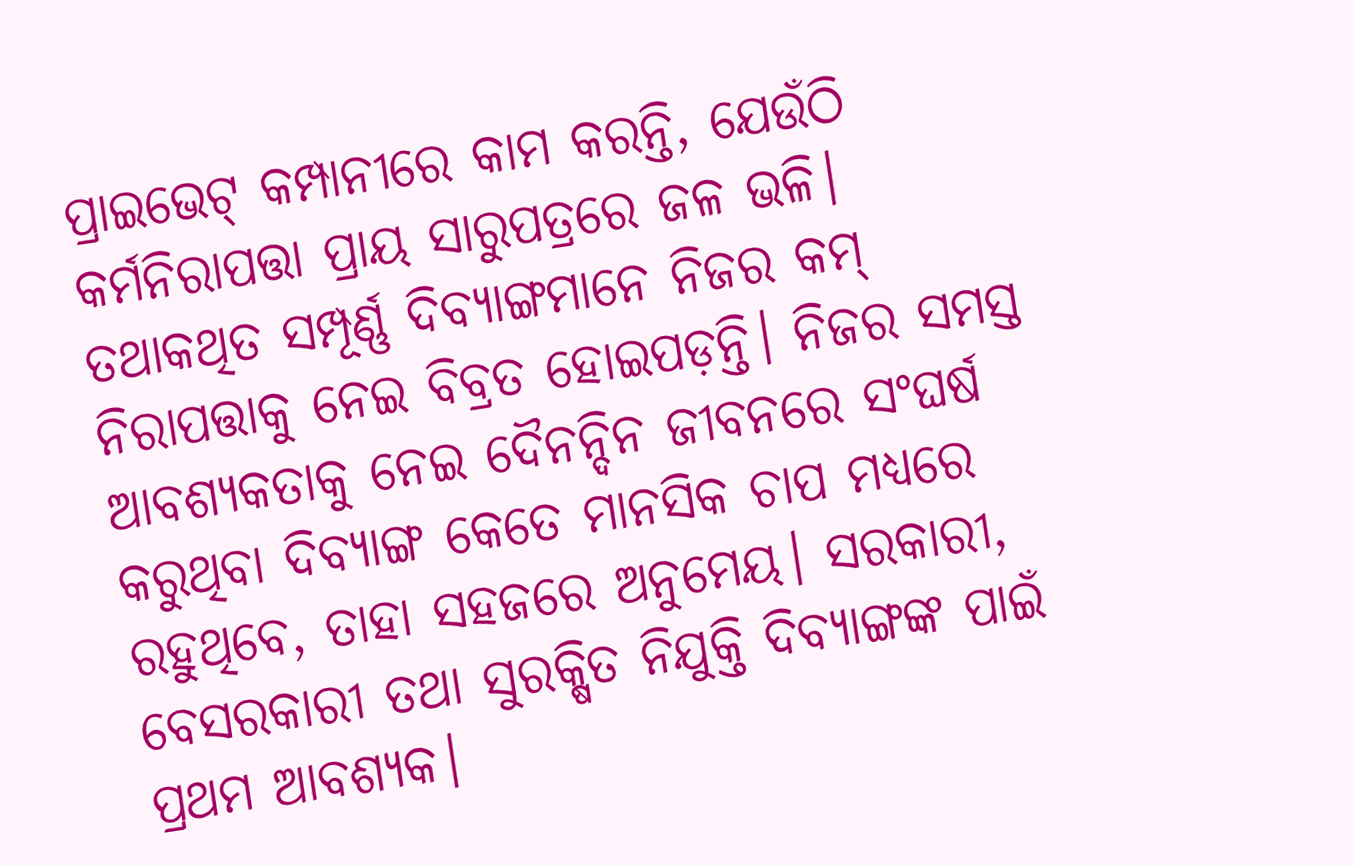ପ୍ରାଇଭେଟ୍‌ କମ୍ପାନୀରେ କାମ କରନ୍ତି, ଯେଉଁଠି କର୍ମନିରାପତ୍ତା ପ୍ରାୟ ସାରୁପତ୍ରରେ ଜଳ ଭଳି। ତଥାକଥିତ ସମ୍ପୂର୍ଣ୍ଣ ଦିବ୍ୟାଙ୍ଗମାନେ ନିଜର କମ୍‌ ନିରାପତ୍ତାକୁ ନେଇ ବିବ୍ରତ ହୋଇପଡ଼ନ୍ତି। ନିଜର ସମସ୍ତ ଆବଶ୍ୟକତାକୁ ନେଇ ଦୈନନ୍ଦିନ ଜୀବନରେ ସଂଘର୍ଷ କରୁଥିବା ଦିବ୍ୟାଙ୍ଗ କେତେ ମାନସିକ ଚାପ ମଧ୍ୟରେ ରହୁଥିବେ, ତାହା ସହଜରେ ଅନୁମେୟ। ସରକାରୀ, ବେସରକାରୀ ତଥା ସୁରକ୍ଷିତ ନିଯୁକ୍ତି ଦିବ୍ୟାଙ୍ଗଙ୍କ ପାଇଁ ପ୍ରଥମ ଆବଶ୍ୟକ।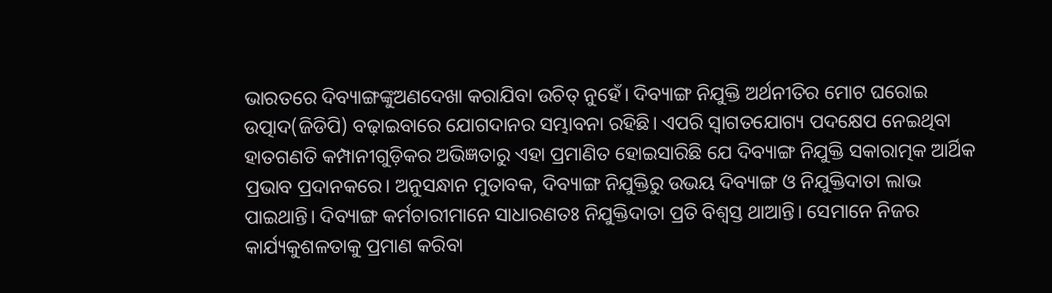ଭାରତରେ ଦିବ୍ୟାଙ୍ଗଙ୍କୁଅଣଦେଖା କରାଯିବା ଉଚିତ୍‌ ନୁହେଁ। ଦିବ୍ୟାଙ୍ଗ ନିଯୁକ୍ତି ଅର୍ଥନୀତିର ମୋଟ ଘରୋଇ ଉତ୍ପାଦ(ଜିଡିପି) ବଢ଼ାଇବାରେ ଯୋଗଦାନର ସମ୍ଭାବନା ରହିଛି। ଏପରି ସ୍ବାଗତଯୋଗ୍ୟ ପଦକ୍ଷେପ ନେଇଥିବା ହାତଗଣତି କମ୍ପାନୀଗୁଡ଼ିକର ଅଭିଜ୍ଞତାରୁ ଏହା ପ୍ରମାଣିତ ହୋଇସାରିଛି ଯେ ଦିବ୍ୟାଙ୍ଗ ନିଯୁକ୍ତି ସକାରାତ୍ମକ ଆର୍ଥିକ ପ୍ରଭାବ ପ୍ରଦାନକରେ। ଅନୁସନ୍ଧାନ ମୁତାବକ, ଦିବ୍ୟାଙ୍ଗ ନିଯୁକ୍ତିରୁ ଉଭୟ ଦିବ୍ୟାଙ୍ଗ ଓ ନିଯୁକ୍ତିଦାତା ଲାଭ ପାଇଥାନ୍ତି। ଦିବ୍ୟାଙ୍ଗ କର୍ମଚାରୀମାନେ ସାଧାରଣତଃ ନିଯୁକ୍ତିଦାତା ପ୍ରତି ବିଶ୍ୱସ୍ତ ଥାଆନ୍ତି। ସେମାନେ ନିଜର କାର୍ଯ୍ୟକୁଶଳତାକୁ ପ୍ରମାଣ କରିବା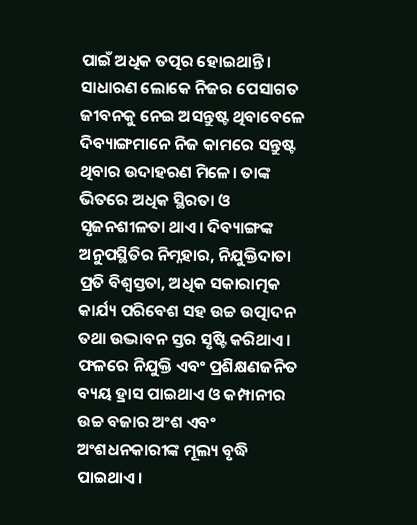ପାଇଁ ଅଧିକ ତତ୍ପର ହୋଇଥାନ୍ତି। ସାଧାରଣ ଲୋକେ ନିଜର ପେସାଗତ ଜୀବନକୁ ନେଇ ଅସନ୍ତୁଷ୍ଟ ଥିବାବେଳେ ଦିବ୍ୟାଙ୍ଗମାନେ ନିଜ କାମରେ ସନ୍ତୁଷ୍ଟ ଥିବାର ଉଦାହରଣ ମିଳେ। ତାଙ୍କ ଭିତରେ ଅଧିକ ସ୍ଥିରତା ଓ ସୃଜନଶୀଳତା ଥାଏ। ଦିବ୍ୟାଙ୍ଗଙ୍କ ଅନୁପସ୍ଥିତିର ନିମ୍ନହାର, ନିଯୁକ୍ତିଦାତା ପ୍ରତି ବିଶ୍ୱସ୍ତତା, ଅଧିକ ସକାରାତ୍ମକ କାର୍ଯ୍ୟ ପରିବେଶ ସହ ଉଚ୍ଚ ଉତ୍ପାଦନ ତଥା ଉଦ୍ଭାବନ ସ୍ତର ସୃଷ୍ଟି କରିଥାଏ। ଫଳରେ ନିଯୁକ୍ତି ଏବଂ ପ୍ରଶିକ୍ଷଣଜନିତ ବ୍ୟୟ ହ୍ରାସ ପାଇଥାଏ ଓ କମ୍ପାନୀର ଉଚ୍ଚ ବଜାର ଅଂଶ ଏବଂ ଅଂଶଧନକାରୀଙ୍କ ମୂଲ୍ୟ ବୃଦ୍ଧି ପାଇଥାଏ।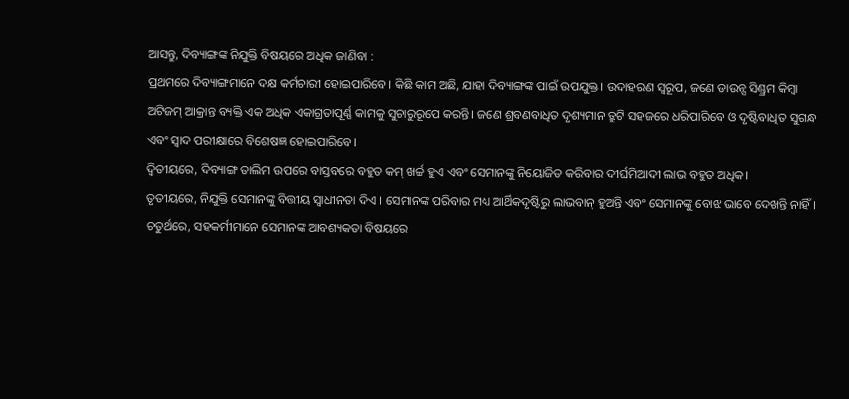ଆସନ୍ତୁ, ଦିବ୍ୟାଙ୍ଗଙ୍କ ନିଯୁକ୍ତି ବିଷୟରେ ଅଧିକ ଜାଣିବା :
ପ୍ରଥମରେ ଦିବ୍ୟାଙ୍ଗମାନେ ଦକ୍ଷ କର୍ମଚାରୀ ହୋଇପାରିବେ। କିଛି କାମ ଅଛି, ଯାହା ଦିବ୍ୟାଙ୍ଗଙ୍କ ପାଇଁ ଉପଯୁକ୍ତ। ଉଦାହରଣ ସ୍ବରୂପ, ଜଣେ ଡାଉନ୍ସ ସିଣ୍ଡ୍ରମ କିମ୍ବା ଅଟିଜମ୍‌ ଆକ୍ରାନ୍ତ ବ୍ୟକ୍ତି ଏକ ଅଧିକ ଏକାଗ୍ରତାପୂର୍ଣ୍ଣ କାମକୁ ସୁଚାରୁରୂପେ କରନ୍ତି। ଜଣେ ଶ୍ରବଣବାଧିତ ଦୃଶ୍ୟମାନ ତ୍ରୁଟି ସହଜରେ ଧରିପାରିବେ ଓ ଦୃଷ୍ଟିବାଧିତ ସୁଗନ୍ଧ ଏବଂ ସ୍ବାଦ ପରୀକ୍ଷାରେ ବିଶେଷଜ୍ଞ ହୋଇପାରିବେ।
ଦ୍ୱିତୀୟରେ, ଦିବ୍ୟାଙ୍ଗ ତାଲିମ ଉପରେ ବାସ୍ତବରେ ବହୁତ କମ୍‌ ଖର୍ଚ୍ଚ ହୁଏ ଏବଂ ସେମାନଙ୍କୁ ନିୟୋଜିତ କରିବାର ଦୀର୍ଘମିଆଦୀ ଲାଭ ବହୁତ ଅଧିକ।
ତୃତୀୟରେ, ନିଯୁକ୍ତି ସେମାନଙ୍କୁ ବିତ୍ତୀୟ ସ୍ବାଧୀନତା ଦିଏ । ସେମାନଙ୍କ ପରିବାର ମଧ୍ୟ ଆର୍ଥିକଦୃଷ୍ଟିରୁ ଲାଭବାନ୍‌ ହୁଅନ୍ତି ଏବଂ ସେମାନଙ୍କୁ ବୋଝ ଭାବେ ଦେଖନ୍ତି ନାହିଁ।
ଚତୁର୍ଥରେ, ସହକର୍ମୀମାନେ ସେମାନଙ୍କ ଆବଶ୍ୟକତା ବିଷୟରେ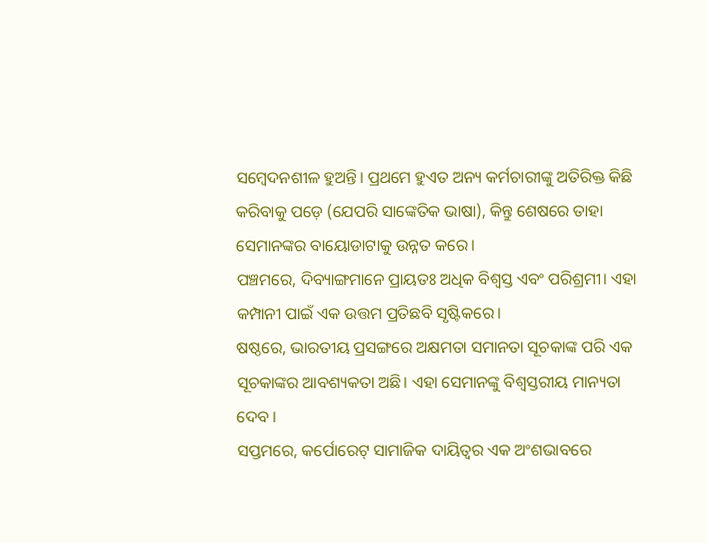ସମ୍ବେଦନଶୀଳ ହୁଅନ୍ତି। ପ୍ରଥମେ ହୁଏତ ଅନ୍ୟ କର୍ମଚାରୀଙ୍କୁ ଅତିରିକ୍ତ କିଛି କରିବାକୁ ପଡ଼େ (ଯେପରି ସାଙ୍କେତିକ ଭାଷା), କିନ୍ତୁ ଶେଷରେ ତାହା ସେମାନଙ୍କର ବାୟୋଡାଟାକୁ ଉନ୍ନତ କରେ।
ପଞ୍ଚମରେ, ଦିବ୍ୟାଙ୍ଗମାନେ ପ୍ରାୟତଃ ଅଧିକ ବିଶ୍ୱସ୍ତ ଏବଂ ପରିଶ୍ରମୀ। ଏହା କମ୍ପାନୀ ପାଇଁ ଏକ ଉତ୍ତମ ପ୍ରତିଛବି ସୃଷ୍ଟିକରେ।
ଷଷ୍ଠରେ, ଭାରତୀୟ ପ୍ରସଙ୍ଗରେ ଅକ୍ଷମତା ସମାନତା ସୂଚକାଙ୍କ ପରି ଏକ ସୂଚକାଙ୍କର ଆବଶ୍ୟକତା ଅଛି। ଏହା ସେମାନଙ୍କୁ ବିଶ୍ୱସ୍ତରୀୟ ମାନ୍ୟତା ଦେବ ।
ସପ୍ତମରେ, କର୍ପୋରେଟ୍‌ ସାମାଜିକ ଦାୟିତ୍ୱର ଏକ ଅଂଶଭାବରେ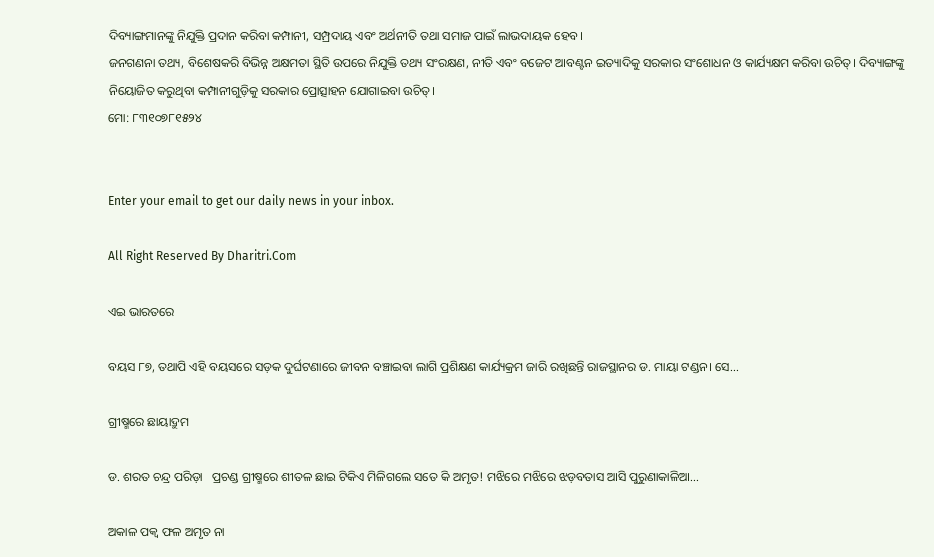ଦିବ୍ୟାଙ୍ଗମାନଙ୍କୁ ନିଯୁକ୍ତି ପ୍ରଦାନ କରିବା କମ୍ପାନୀ, ସମ୍ପ୍ରଦାୟ ଏବଂ ଅର୍ଥନୀତି ତଥା ସମାଜ ପାଇଁ ଲାଭଦାୟକ ହେବ।
ଜନଗଣନା ତଥ୍ୟ, ବିଶେଷକରି ବିଭିନ୍ନ ଅକ୍ଷମତା ସ୍ଥିତି ଉପରେ ନିଯୁକ୍ତି ତଥ୍ୟ ସଂରକ୍ଷଣ, ନୀତି ଏବଂ ବଜେଟ ଆବଣ୍ଟନ ଇତ୍ୟାଦିକୁ ସରକାର ସଂଶୋଧନ ଓ କାର୍ଯ୍ୟକ୍ଷମ କରିବା ଉଚିତ୍‌। ଦିବ୍ୟାଙ୍ଗଙ୍କୁ ନିୟୋଜିତ କରୁଥିବା କମ୍ପାନୀଗୁଡ଼ିକୁ ସରକାର ପ୍ରୋତ୍ସାହନ ଯୋଗାଇବା ଉଚିତ୍‌।
ମୋ: ୮୩୧୦୭୮୧୫୨୪


Enter your email to get our daily news in your inbox.

All Right Reserved By Dharitri.Com

ଏଇ ଭାରତରେ

ବୟସ ୮୭, ତଥାପି ଏହି ବୟସରେ ସଡ଼କ ଦୁର୍ଘଟଣାରେ ଜୀବନ ବଞ୍ଚାଇବା ଲାଗି ପ୍ରଶିକ୍ଷଣ କାର୍ଯ୍ୟକ୍ରମ ଜାରି ରଖିଛନ୍ତି ରାଜସ୍ଥାନର ଡ. ମାୟା ଟଣ୍ଡନ। ସେ...

ଗ୍ରୀଷ୍ମରେ ଛାୟାଦ୍ରୁମ

ଡ. ଶରତ ଚନ୍ଦ୍ର ପରିଡ଼ା   ପ୍ରଚଣ୍ଡ ଗ୍ରୀଷ୍ମରେ ଶୀତଳ ଛାଇ ଟିକିଏ ମିଳିଗଲେ ସତେ କି ଅମୃତ! ମଝିରେ ମଝିରେ ଝଡ଼ବତାସ ଆସି ପୁରୁଣାକାଳିଆ...

ଅକାଳ ପକ୍ବ ଫଳ ଅମୃତ ନା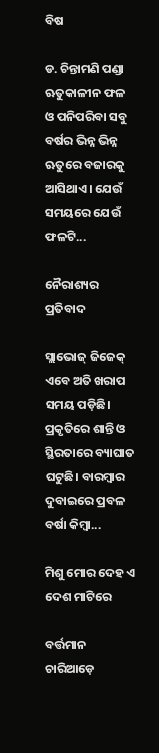ବିଷ

ଡ. ଚିନ୍ତାମଣି ପଣ୍ଡା   ଋତୁକାଳୀନ ଫଳ ଓ ପନିପରିବା ସବୁ ବର୍ଷର ଭିନ୍ନ ଭିନ୍ନ ଋତୁରେ ବଜାରକୁ ଆସିଥାଏ। ଯେଉଁ ସମୟରେ ଯେଉଁ ଫଳଟି...

ନୈରାଶ୍ୟର ପ୍ରତିବାଦ

ସ୍ଲାଭୋଜ୍‌ ଜିଜେକ୍‌   ଏବେ ଅତି ଖରାପ ସମୟ ପଡ଼ିଛି। ପ୍ରକୃତିରେ ଶାନ୍ତି ଓ ସ୍ଥିରତାରେ ବ୍ୟାଘାତ ଘଟୁଛି। ବାରମ୍ବାର ଦୁବାଇରେ ପ୍ରବଳ ବର୍ଷା କିମ୍ବା...

ମିଶୁ ମୋର ଦେହ ଏ ଦେଶ ମାଟିରେ

ବର୍ତ୍ତମାନ ଚାରିଆଡ଼େ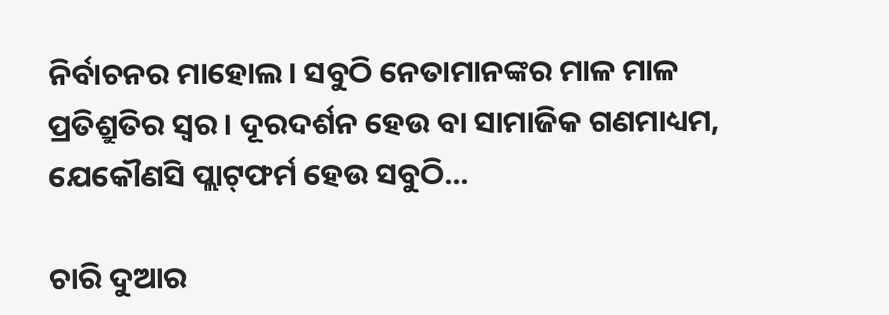ନିର୍ବାଚନର ମାହୋଲ। ସବୁଠି ନେତାମାନଙ୍କର ମାଳ ମାଳ ପ୍ରତିଶ୍ରୁତିର ସ୍ବର। ଦୂରଦର୍ଶନ ହେଉ ବା ସାମାଜିକ ଗଣମାଧ୍ୟମ, ଯେକୌଣସି ପ୍ଲାଟ୍‌ଫର୍ମ ହେଉ ସବୁଠି...

ଚାରି ଦୁଆର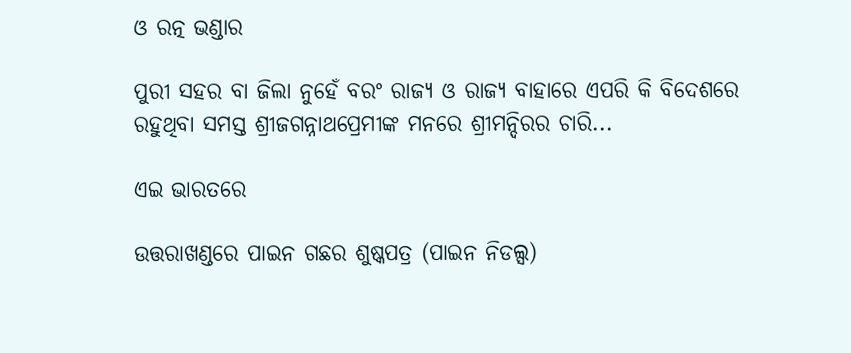ଓ ରତ୍ନ ଭଣ୍ଡାର

ପୁରୀ ସହର ବା ଜିଲା ନୁହେଁ ବରଂ ରାଜ୍ୟ ଓ ରାଜ୍ୟ ବାହାରେ ଏପରି କି ବିଦେଶରେ ରହୁଥିବା ସମସ୍ତ ଶ୍ରୀଜଗନ୍ନାଥପ୍ରେମୀଙ୍କ ମନରେ ଶ୍ରୀମନ୍ଦିରର ଚାରି...

ଏଇ ଭାରତରେ

ଉତ୍ତରାଖଣ୍ଡରେ ପାଇନ ଗଛର ଶୁଷ୍କପତ୍ର (ପାଇନ ନିଡଲ୍ସ)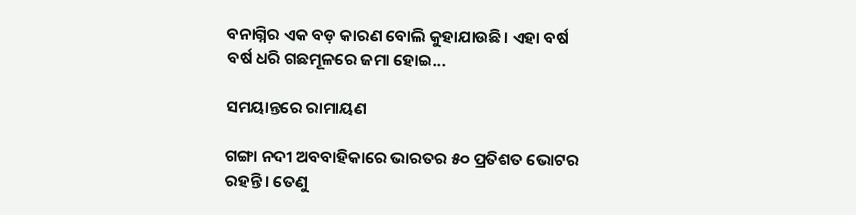ବନାଗ୍ନିର ଏକ ବଡ଼ କାରଣ ବୋଲି କୁହାଯାଉଛି। ଏହା ବର୍ଷ ବର୍ଷ ଧରି ଗଛମୂଳରେ ଜମା ହୋଇ...

ସମୟାନ୍ତରେ ରାମାୟଣ

ଗଙ୍ଗା ନଦୀ ଅବବାହିକାରେ ଭାରତର ୫୦ ପ୍ରତିଶତ ଭୋଟର ରହନ୍ତି। ତେଣୁ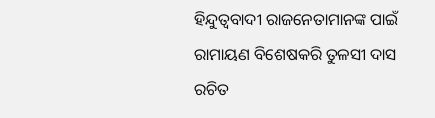ହିନ୍ଦୁତ୍ୱବାଦୀ ରାଜନେତାମାନଙ୍କ ପାଇଁ ରାମାୟଣ ବିଶେଷକରି ତୁଳସୀ ଦାସ ରଚିତ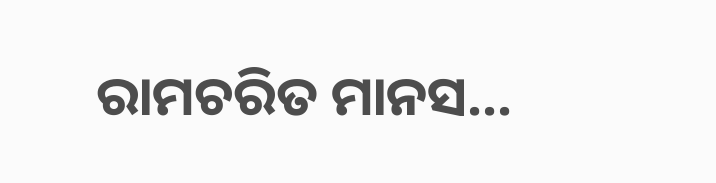ରାମଚରିତ ମାନସ...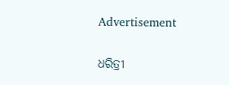Advertisement

ଧରିତ୍ରୀ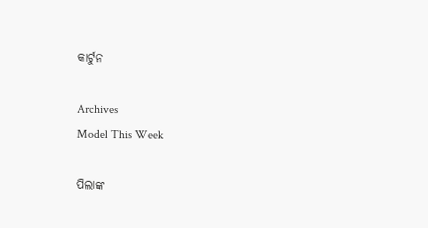କାର୍ଟୁନ

Archives
Model This Week

ପିଲାଙ୍କ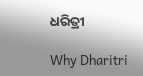ଧରିତ୍ରୀ

Why Dharitri